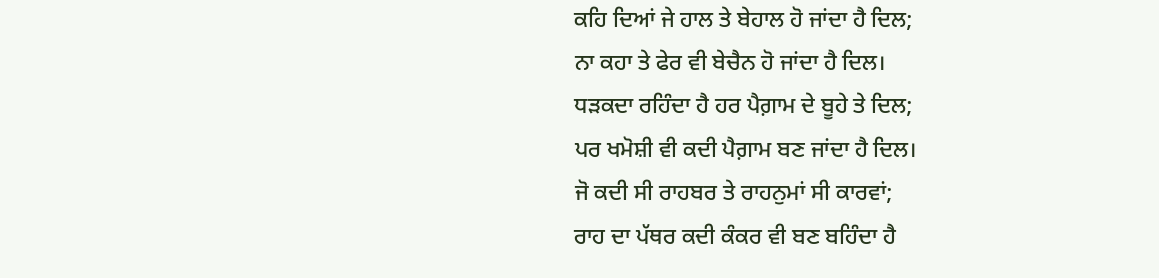ਕਹਿ ਦਿਆਂ ਜੇ ਹਾਲ ਤੇ ਬੇਹਾਲ ਹੋ ਜਾਂਦਾ ਹੈ ਦਿਲ;
ਨਾ ਕਹਾ ਤੇ ਫੇਰ ਵੀ ਬੇਚੈਨ ਹੋ ਜਾਂਦਾ ਹੈ ਦਿਲ।
ਧੜਕਦਾ ਰਹਿੰਦਾ ਹੈ ਹਰ ਪੈਗ਼ਾਮ ਦੇ ਬੂਹੇ ਤੇ ਦਿਲ;
ਪਰ ਖਮੋਸ਼ੀ ਵੀ ਕਦੀ ਪੈਗ਼ਾਮ ਬਣ ਜਾਂਦਾ ਹੈ ਦਿਲ।
ਜੋ ਕਦੀ ਸੀ ਰਾਹਬਰ ਤੇ ਰਾਹਨੁਮਾਂ ਸੀ ਕਾਰਵਾਂ;
ਰਾਹ ਦਾ ਪੱਥਰ ਕਦੀ ਕੰਕਰ ਵੀ ਬਣ ਬਹਿੰਦਾ ਹੈ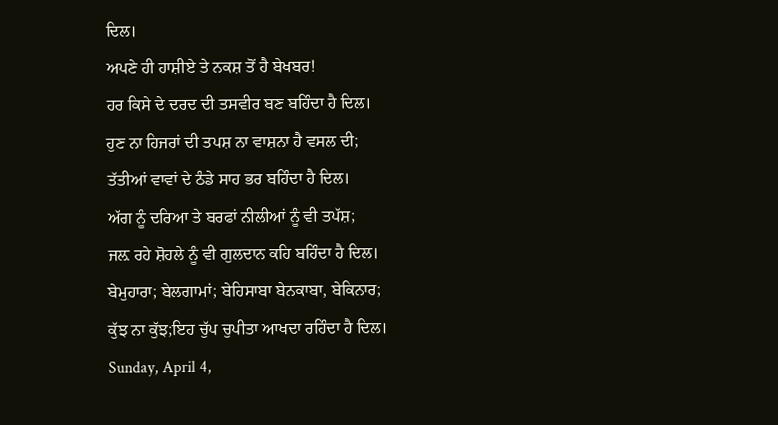ਦਿਲ।
ਅਪਣੇ ਹੀ ਹਾਸ਼ੀਏ ਤੇ ਨਕਸ਼ ਤੋਂ ਹੈ ਬੇਖਬਰ!
ਹਰ ਕਿਸੇ ਦੇ ਦਰਦ ਦੀ ਤਸਵੀਰ ਬਣ ਬਹਿੰਦਾ ਹੈ ਦਿਲ।
ਹੁਣ ਨਾ ਹਿਜਰਾਂ ਦੀ ਤਪਸ਼ ਨਾ ਵਾਸ਼ਨਾ ਹੈ ਵਸਲ ਦੀ;
ਤੱਤੀਆਂ ਵਾਵਾਂ ਦੇ ਠੰਡੇ ਸਾਹ ਭਰ ਬਹਿੰਦਾ ਹੈ ਦਿਲ।
ਅੱਗ ਨੂੰ ਦਰਿਆ ਤੇ ਬਰਫਾਂ ਨੀਲੀਆਂ ਨੂੰ ਵੀ ਤਪੱਸ਼;
ਜਲ਼ ਰਹੇ ਸ਼ੋਹਲੇ ਨੂੰ ਵੀ ਗੁਲਦਾਨ ਕਹਿ ਬਹਿੰਦਾ ਹੈ ਦਿਲ।
ਬੇਮੁਹਾਰਾ; ਬੇਲਗਾਮਾਂ; ਬੇਹਿਸਾਬਾ ਬੇਨਕਾਬਾ, ਬੇਕਿਨਾਰ;
ਕੁੱਝ ਨਾ ਕੁੱਝ;ਇਹ ਚੁੱਪ ਚੁਪੀਤਾ ਆਖਦਾ ਰਹਿੰਦਾ ਹੈ ਦਿਲ।
Sunday, April 4,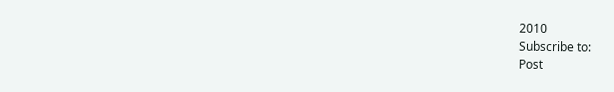2010
Subscribe to:
Post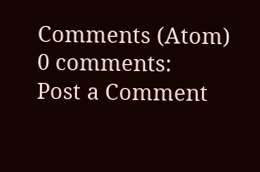Comments (Atom)
0 comments:
Post a Comment